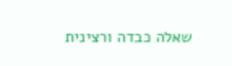שאלה כבדה ורצינית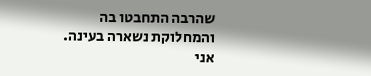שהרבה התחבטו בה והמחלוקת נשארה בעינה. אני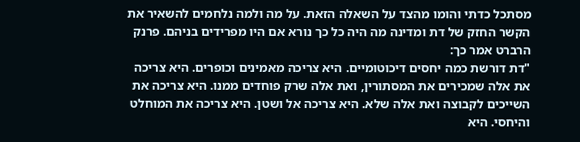מסתכל כדתי והומו מהצד על השאלה הזאת. על מה ולמה נלחמים להשאיר את הקשר החזק של דת ומדינה מה היה כל כך נורא אם היו מפרידים בניהם. פרנק הרברט אמר כך:
"דת דורשת כמה יחסים דיכוטומיים. היא צריכה מאמינים וכופרים. היא צריכה את אלה שמכירים את המסתורין, ואת אלה שרק פוחדים ממנו. היא צריכה את השייכים לקבוצה ואת אלה שלא. היא צריכה אל ושטן. היא צריכה את המוחלט והיחסי. היא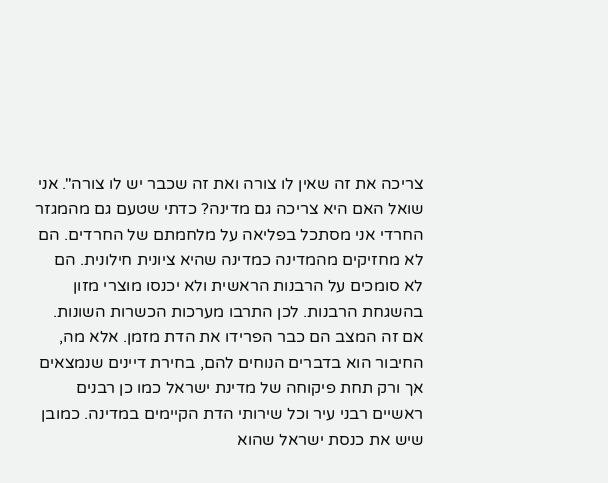צריכה את זה שאין לו צורה ואת זה שכבר יש לו צורה". אני שואל האם היא צריכה גם מדינה? כדתי שטעם גם מהמגזר החרדי אני מסתכל בפליאה על מלחמתם של החרדים. הם לא מחזיקים מהמדינה כמדינה שהיא ציונית חילונית. הם לא סומכים על הרבנות הראשית ולא יכנסו מוצרי מזון בהשגחת הרבנות. לכן התרבו מערכות הכשרות השונות. אם זה המצב הם כבר הפרידו את הדת מזמן. אלא מה, החיבור הוא בדברים הנוחים להם, בחירת דיינים שנמצאים אך ורק תחת פיקוחה של מדינת ישראל כמו כן רבנים ראשיים רבני עיר וכל שירותי הדת הקיימים במדינה. כמובן שיש את כנסת ישראל שהוא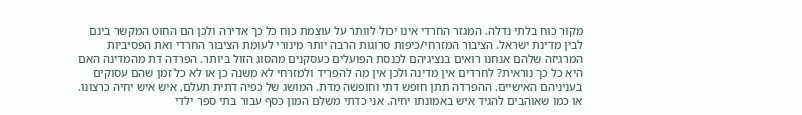מקור כוח בלתי נדלה. המגזר החרדי אינו יכול לוותר על עוצמת כוח כל כך אדירה ולכן הם החוט המקשר בינם לבין מדינת ישראל. הציבור המזרחי/כיפות סרוגות הרבה יותר מינורי לעומת הציבור החרדי ואת הפסיביות המרגיזה שלהם אנחנו רואים בנציגיהם לכנסת הפועלים כעסקנים מהסוג הזול ביותר. הפרדה דת מהמדינה האם היא כל כך נוראית? לחרדים אין מדינה ולכן אין מה להפריד ולמזרחי לא משנה כן או לא כל זמן שהם עסוקים בעניניהם האישיים. ההפרדה תתן חופש דתי וחופשה מדת. המושג של כפיה דתית תעלם, איש איש יחיה כרצונו. או כמו שאוהבים להגיד איש באמונתו יחיה. אני כדתי משלם המון כסף עבור בתי ספר ילדי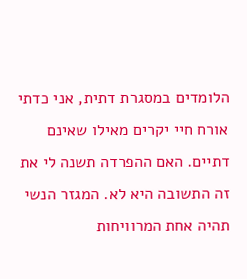הלומדים במסגרת דתית, אני כדתי אורח חיי יקרים מאילו שאינם דתיים. האם ההפרדה תשנה לי את זה התשובה היא לא. המגזר הנשי תהיה אחת המרוויחות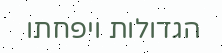הגדולות ויפחתו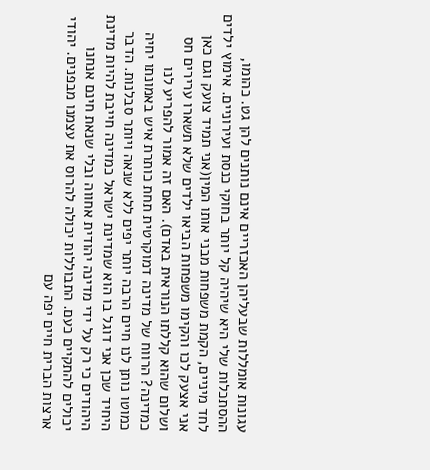עגונות אומללות שבעליהן האכזריים אינם נותנים להן גט. כהומו, ההסתכלות שלי היא שיהיה קל יותר בחוקי כנסת ועירוניים. אימוץ ילדים לחד מיניים, הקמת משפחות מבני אותו המין(אני תמיד צועק וגם כאן אני אצעק לכו והקימו משפחות הביאו ילדים שלא תשארו ערירים חס ושלום שהוא קללתו הנוראית באדם). האם זה אמור להפריע לנו כמדינה? הרווח של מדינה דמוקרטית תחת כותרת איש באמונתו יחיה כמוטו נותן לנו חיים הרבה יותר יפים ללא שנאה ויותר סבלנות. הדבר היחיד שכן אני דוגל בו הוא שמדינת ישראל כמדינה חייבת להיות מדינת היהודים כי רק על ידי מדינה יהודית אחווה ובלי שנאת חינם אנחנו יכולים להתקיים כעם. התבוללות יכולה להרוס את עצמנו מבפנים. יהודי ארצות הברית חיים יפה עם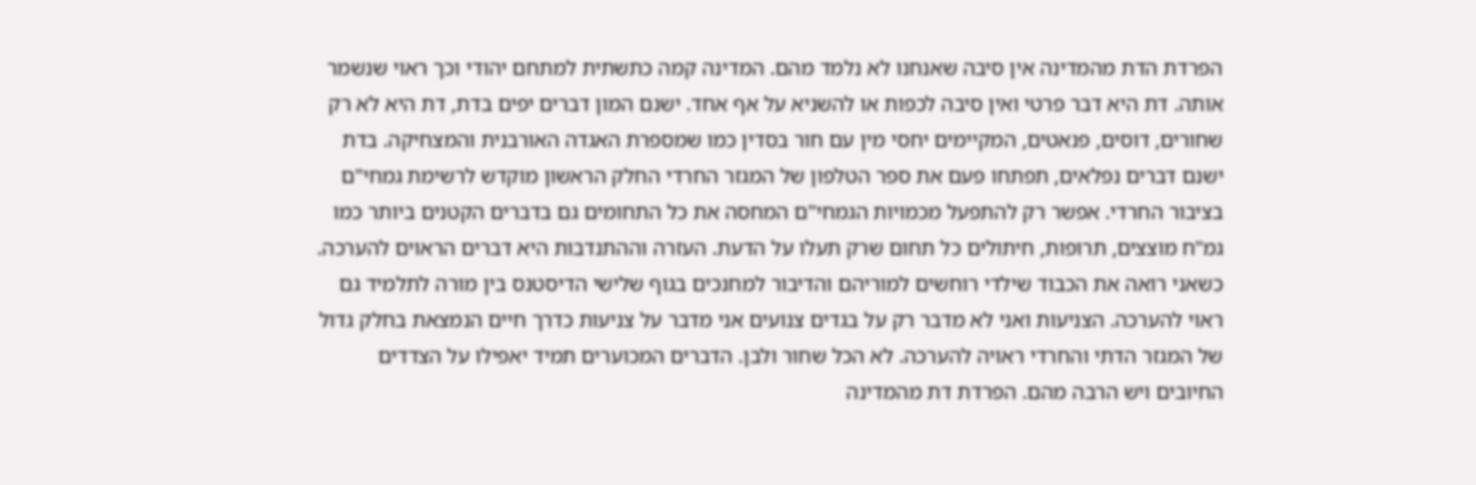הפרדת הדת מהמדינה אין סיבה שאנחנו לא נלמד מהם. המדינה קמה כתשתית למתחם יהודי וכך ראוי שנשמר אותה. דת היא דבר פרטי ואין סיבה לכפות או להשניא על אף אחד. ישנם המון דברים יפים בדת, דת היא לא רק שחורים, דוסים, פנאטים, המקיימים יחסי מין עם חור בסדין כמו שמספרת האגדה האורבנית והמצחיקה. בדת ישנם דברים נפלאים, תפתחו פעם את ספר הטלפון של המגזר החרדי החלק הראשון מוקדש לרשימת גמחי"ם בציבור החרדי. אפשר רק להתפעל מכמויות הגמחי"ם המחסה את כל התחומים גם בדברים הקטנים ביותר כמו גמ"ח מוצצים, תרופות, חיתולים כל תחום שרק תעלו על הדעת. העזרה וההתנדבות היא דברים הראוים להערכה. כשאני רואה את הכבוד שילדי רוחשים למוריהם והדיבור למחנכים בגוף שלישי הדיסטנס בין מורה לתלמיד גם ראוי להערכה. הצניעות ואני לא מדבר רק על בגדים צנועים אני מדבר על צניעות כדרך חיים הנמצאת בחלק גדול של המגזר הדתי והחרדי ראויה להערכה. לא הכל שחור ולבן. הדברים המכוערים תמיד יאפילו על הצדדים החיובים ויש הרבה מהם. הפרדת דת מהמדינה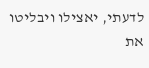לדעתי, יאצילו ויבליטו את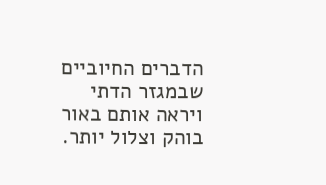הדברים החיוביים שבמגזר הדתי ויראה אותם באור בוהק וצלול יותר.